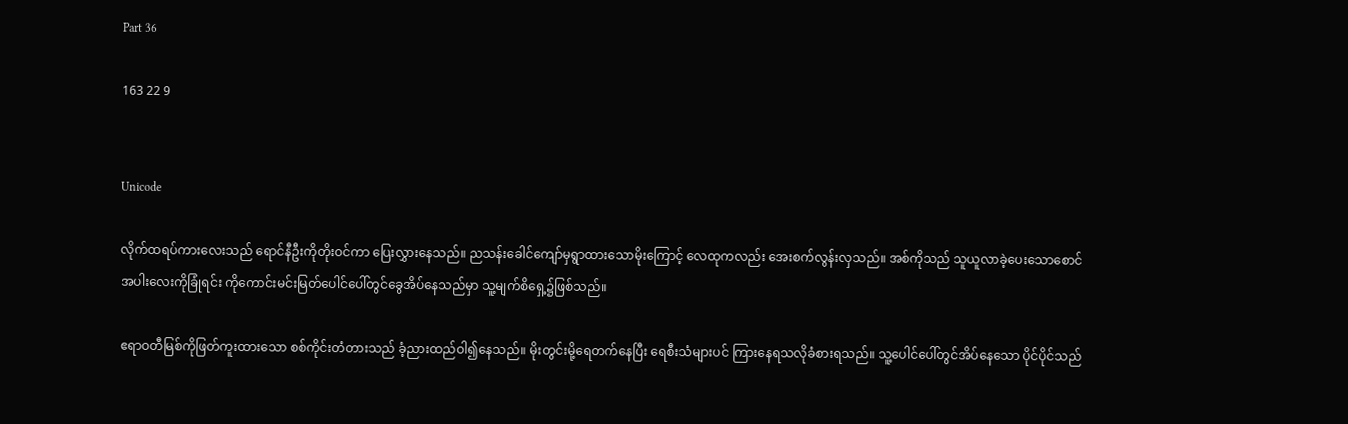Part 36

163 22 9


Unicode

လိုက်ထရပ်ကားလေးသည် ရောင်နီဦးကိုတိုးဝင်ကာ ပြေးလွှားနေသည်။ ညသန်းခေါင်ကျော်မှရွာထားသောမိုးကြောင့် လေထုကလည်း အေးစက်လွန်းလှသည်။ အစ်ကိုသည် သူယူလာခဲ့ပေးသောစောင်အပါးလေးကိုခြုံရင်း ကိုကောင်းမင်းမြတ်ပေါင်ပေါ်တွင်ခွေအိပ်နေသည်မှာ သူ့မျက်စိရှေ့၌ဖြစ်သည်။

ဧရာဝတီမြစ်ကိုဖြတ်ကူးထားသော စစ်ကိုင်းတံတားသည် ခံ့ညားထည်ဝါ၍နေသည်။ မိုးတွင်းမို့ရေတက်နေပြီး ရေစီးသံများပင် ကြားနေရသလိုခံစားရသည်။ သူ့ပေါင်ပေါ်တွင်အိပ်နေသော ပိုင်ပိုင်သည်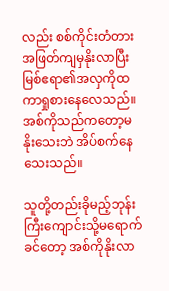လည်း စစ်ကိုင်းတံတားအဖြတ်ကျမှနိုးလာပြီး မြစ်ဧရာ၏အလှကိုထကာရှုစားနေလေသည်။ အစ်ကိုသည်ကတော့မနိုးသေးဘဲ အိပ်စက်နေသေးသည်။

သူတို့တည်းခိုမည့်ဘုန်းကြီးကျောင်းသို့မရောက်ခင်တော့ အစ်ကိုနိုးလာ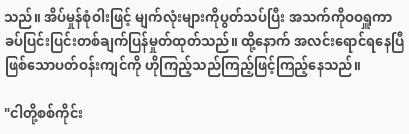သည်။ အိပ်မှုန်စုံဝါးဖြင့် မျက်လုံးများကိုပွတ်သပ်ပြီး အသက်ကိုဝဝရှူကာ ခပ်ပြင်းပြင်းတစ်ချက်ပြန်မှုတ်ထုတ်သည်။ ထို့နောက် အလင်းရောင်ရနေပြီဖြစ်သောပတ်ဝန်းကျင်ကို ဟိုကြည့်သည်ကြည့်ဖြင့်ကြည့်နေသည်။

"ငါတို့စစ်ကိုင်း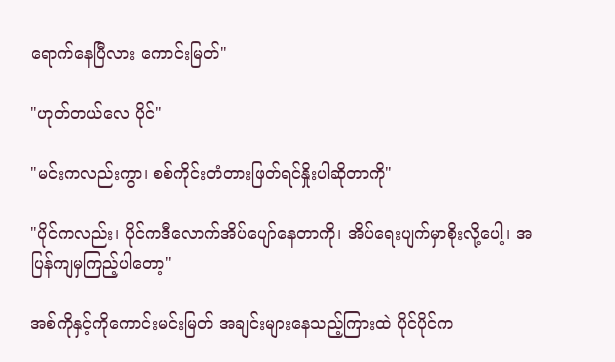ရောက်နေပြီလား ကောင်းမြတ်"

"ဟုတ်တယ်လေ ပိုင်"

"မင်းကလည်းကွာ၊ စစ်ကိုင်းတံတားဖြတ်ရင်နှိုးပါဆိုတာကို"

"ပိုင်ကလည်း၊ ပိုင်ကဒီလောက်အိပ်ပျော်နေတာကို၊ အိပ်ရေးပျက်မှာစိုးလို့ပေါ့၊ အပြန်ကျမှကြည့်ပါတော့"

အစ်ကိုနှင့်ကိုကောင်းမင်းမြတ် အချင်းများနေသည့်ကြားထဲ ပိုင်ပိုင်က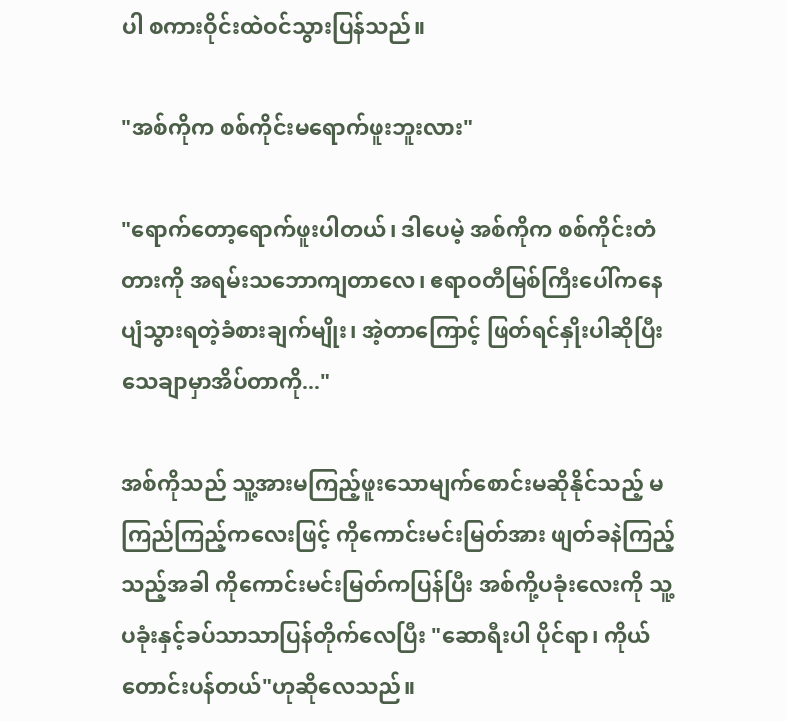ပါ စကားဝိုင်းထဲဝင်သွားပြန်သည်။

"အစ်ကိုက စစ်ကိုင်းမရောက်ဖူးဘူးလား"

"ရောက်တော့ရောက်ဖူးပါတယ်၊ ဒါပေမဲ့ အစ်ကိုက စစ်ကိုင်းတံတားကို အရမ်းသဘောကျတာလေ၊ ဧရာဝတီမြစ်ကြီးပေါ်ကနေ ပျံသွားရတဲ့ခံစားချက်မျိုး၊ အဲ့တာကြောင့် ဖြတ်ရင်နှိုးပါဆိုပြီး သေချာမှာအိပ်တာကို..."

အစ်ကိုသည် သူ့အားမကြည့်ဖူးသောမျက်စောင်းမဆိုနိုင်သည့် မကြည်ကြည့်ကလေးဖြင့် ကိုကောင်းမင်းမြတ်အား ဖျတ်ခနဲကြည့်သည့်အခါ ကိုကောင်းမင်းမြတ်ကပြန်ပြီး အစ်ကို့ပခုံးလေးကို သူ့ပခုံးနှင့်ခပ်သာသာပြန်တိုက်လေပြီး "ဆောရီးပါ ပိုင်ရာ၊ ကိုယ်တောင်းပန်တယ်"ဟုဆိုလေသည်။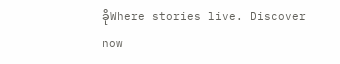ခိုWhere stories live. Discover now